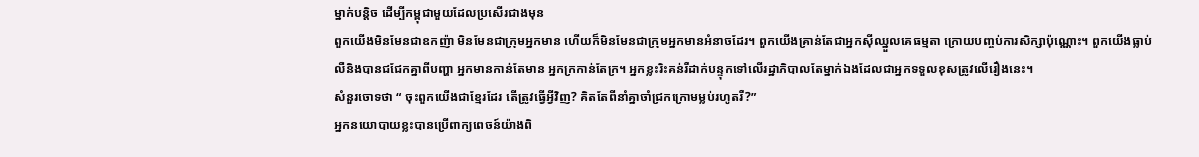ម្នាក់បន្តិច ដើម្បីកម្ពុជាមួយដែលប្រសើរជាងមុន
ពួកយើងមិនមែនជាឧកញ៉ា មិនមែនជាក្រុមអ្នកមាន ហើយក៏មិនមែនជាក្រុមអ្នកមានអំនាចដែរ។ ពួកយើងគ្រាន់តែជាអ្នកស៊ីឈ្នួលគេធម្មតា ក្រោយបញ្ចប់ការសិក្សាប៉ុណ្ណោះ។ ពួកយើងធ្លាប់លឺនិងបានជជែកគ្នាពីបញ្ហា អ្នកមានកាន់តែមាន អ្នកក្រកាន់តែក្រ។ អ្នកខ្លះរិះគន់រឺដាក់បន្ទុកទៅលើរដ្ឋាភិបាលតែម្នាក់ឯងដែលជាអ្នកទទួលខុសត្រូវលើរឿងនេះ។
សំនួរចោទថា “ ចុះពួកយើងជាខ្មែរដែរ តើត្រូវធ្វើអ្វីវិញ? គិតតែពីនាំគ្នាចាំជ្រកក្រោមម្លប់រហូតរឺ?”
អ្នកនយោបាយខ្លះបានប្រើពាក្យពេចន៍យ៉ាងពិ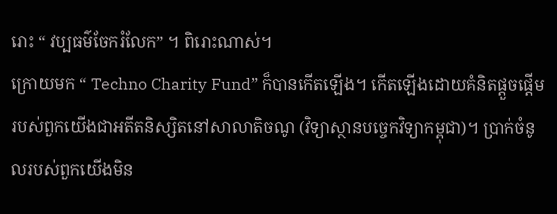រោះ “ វប្បធម៌ចែករំលែក” ។ ពិរោះណាស់។
ក្រោយមក “ Techno Charity Fund” ក៏បានកើតឡើង។ កើតឡើងដោយគំនិតផ្តួចផ្តើមរបស់ពួកយើងជាអតីតនិស្សិតនៅសាលាតិចណូ (វិទ្យាស្ថានបច្ចេកវិទ្យាកម្ពុជា)។ ប្រាក់ចំនូលរបស់ពួកយើងមិន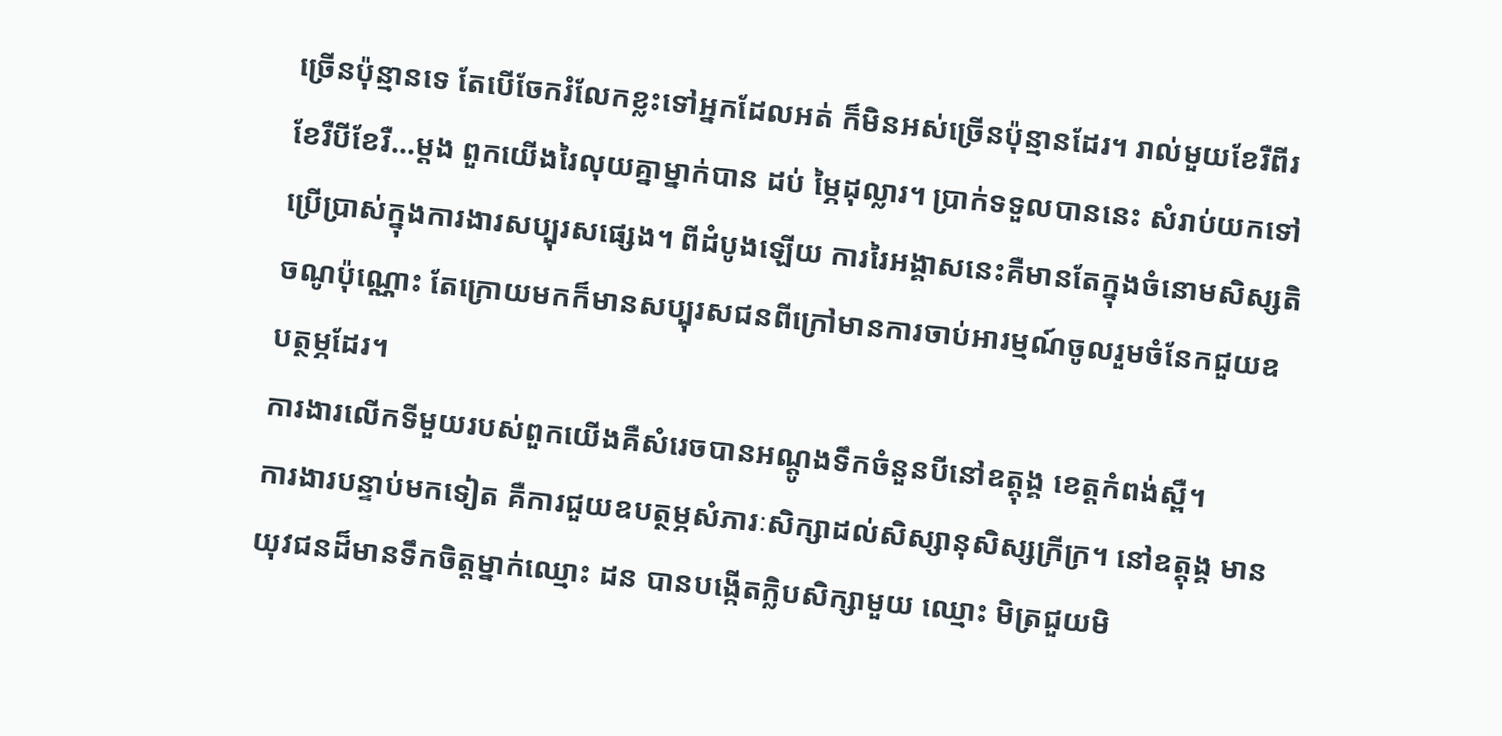ច្រើនប៉ុន្មានទេ តែបើចែករំលែកខ្លះទៅអ្នកដែលអត់ ក៏មិនអស់ច្រើនប៉ុន្មានដែរ។ រាល់មួយខែរឺពីរខែរឺបីខែរឺ…ម្តង ពួកយើងរៃលុយគ្នាម្នាក់បាន ដប់ ម្ភៃដុល្លារ។ ប្រាក់ទទួលបាននេះ សំរាប់យកទៅប្រើប្រាស់ក្នុងការងារសប្បុរសផ្សេង។ ពីដំបូងឡើយ ការរៃអង្គាសនេះគឺមានតែក្នុងចំនោមសិស្សតិចណូប៉ុណ្ណោះ តែក្រោយមកក៏មានសប្បុរសជនពីក្រៅមានការចាប់អារម្មណ៍ចូលរួមចំនែកជួយឧបត្ថម្ភដែរ។
ការងារលើកទីមួយរបស់ពួកយើងគឺសំរេចបានអណ្តូងទឹកចំនួនបីនៅឧត្តុង្គ ខេត្តកំពង់ស្ពឺ។
ការងារបន្ទាប់មកទៀត គឺការជួយឧបត្ថម្ភសំភារៈសិក្សាដល់សិស្សានុសិស្សក្រីក្រ។ នៅឧត្តុង្គ មានយុវជនដ៏មានទឹកចិត្តម្នាក់ឈ្មោះ ដន បានបង្កើតក្លិបសិក្សាមួយ ឈ្មោះ មិត្រជួយមិ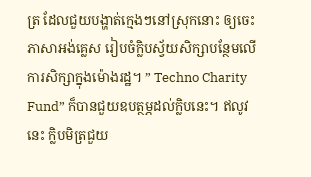ត្រ ដែលជួយបង្ហាត់ក្មេងៗនៅស្រុកនោះ ឲ្យចេះភាសាអង់គ្លេស រៀបចំក្លិបស្វ័យសិក្សាបន្ថែមលើការសិក្សាក្នុងម៉ោងរដ្ឋ។ ” Techno Charity Fund” ក៏បានជួយឧបត្ថម្ភដល់ក្លិបនេះ។ ឥលូវនេះ ក្លិបមិត្រជួយ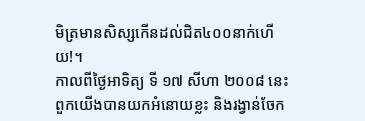មិត្រមានសិស្សកើនដល់ជិត៤០០នាក់ហើយ!។
កាលពីថ្ងៃអាទិត្យ ទី ១៧ សីហា ២០០៨ នេះ ពួកយើងបានយកអំនោយខ្លះ និងរង្វាន់ចែក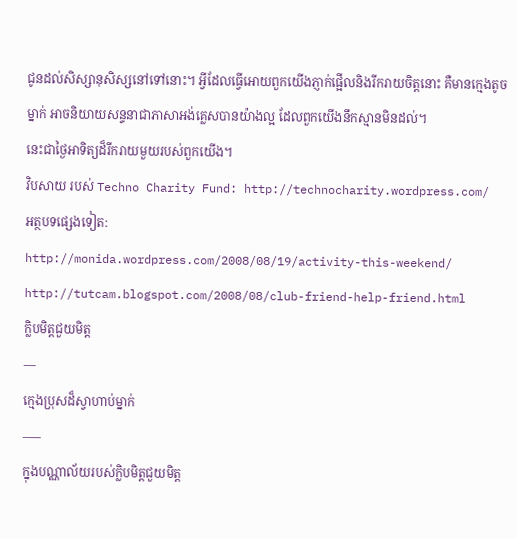ជូនដល់សិស្សានុសិស្សនៅទៅនោះ។ អ្វីដែលធ្វើអោយពួកយើងភ្ញាក់ផ្អើលនិងរីករាយចិត្តនោះ គឺមានក្មេងតូចម្នាក់ អាចនិយាយសន្ទនាជាភាសាអង់គ្លេសបានយ៉ាងល្អ ដែលពួកយើងនឹកស្មានមិនដល់។
នេះជាថ្ងៃអាទិត្យដ៏រីករាយមួយរបស់ពួកយើង។
វិបសាយ របស់ Techno Charity Fund: http://technocharity.wordpress.com/
អត្ថបទផ្សេងទៀត:
http://monida.wordpress.com/2008/08/19/activity-this-weekend/
http://tutcam.blogspot.com/2008/08/club-friend-help-friend.html
ក្លិបមិត្តជួយមិត្ត
—
ក្មេងប្រុសដ៏ស្វាហាប់ម្នាក់
—–
ក្នុងបណ្ណាល័យរបស់ក្លិបមិត្តជួយមិត្ត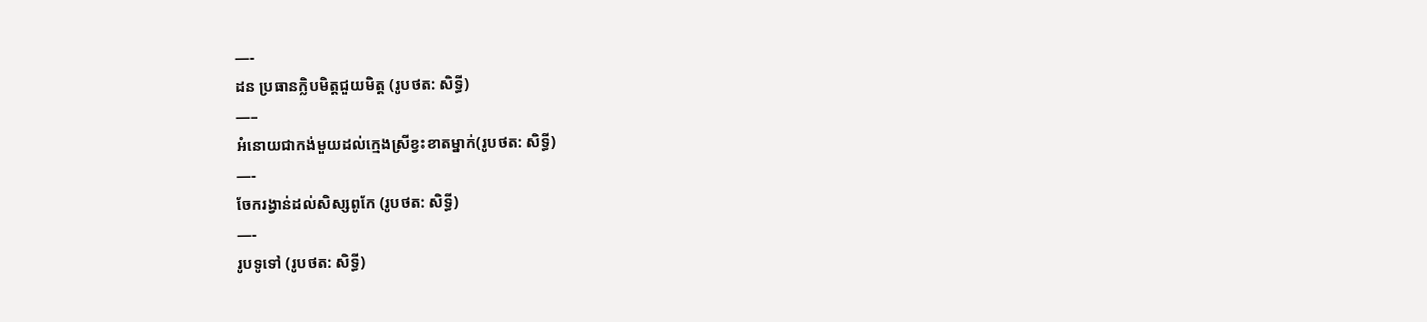—-
ដន ប្រធានក្លិបមិត្តជួយមិត្ត (រូបថត: សិទ្ធី)
—–
អំនោយជាកង់មួយដល់ក្មេងស្រីខ្វះខាតម្នាក់(រូបថត: សិទ្ធី)
—-
ចែករង្វាន់ដល់សិស្សពូកែ (រូបថត: សិទ្ធី)
—-
រូបទូទៅ (រូបថត: សិទ្ធី)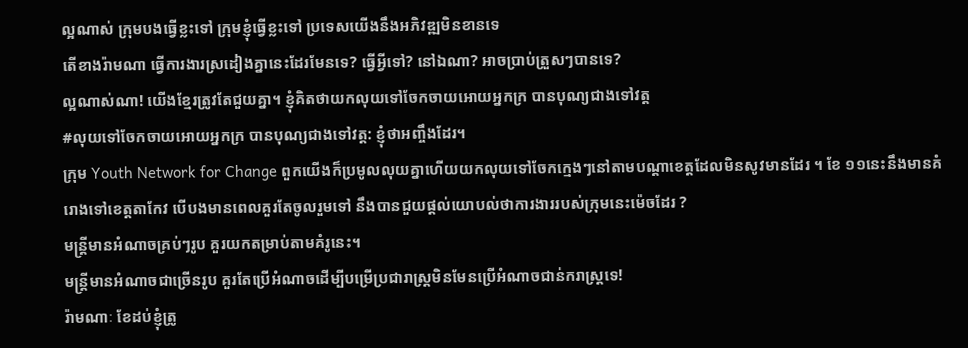ល្អណាស់ ក្រុមបងធ្វើខ្លះទៅ ក្រុមខ្ញុំធ្វើខ្លះទៅ ប្រទេសយើងនឹងអភិវឌ្ឍមិនខានទេ
តើខាងរ៉ាមណា ធ្វើការងារស្រដៀងគ្នានេះដែរមែនទេ? ធ្វើអ្វីទៅ? នៅឯណា? អាចប្រាប់ត្រួសៗបានទេ?
ល្អណាស់ណា! យើងខ្មែរត្រូវតែជួយគ្នា។ ខ្ញុំគិតថាយកលុយទៅចែកចាយអោយអ្នកក្រ បានបុណ្យជាងទៅវត្ត
#លុយទៅចែកចាយអោយអ្នកក្រ បានបុណ្យជាងទៅវត្ត: ខ្ញុំថាអញ្ចឹងដែរ។
ក្រុម Youth Network for Change ពួកយើងក៏ប្រមូលលុយគ្នាហើយយកលុយទៅចែកក្មេងៗនៅតាមបណ្តាខេត្តដែលមិនសូវមានដែរ ។ ខែ ១១នេះនឹងមានគំរោងទៅខេត្តតាកែវ បើបងមានពេលគួរតែចូលរួមទៅ នឹងបានជួយផ្តល់យោបល់ថាការងាររបស់ក្រុមនេះម៉េចដែរ ?
មន្ត្រីមានអំណាចគ្រប់ៗរូប គួរយកតម្រាប់តាមគំរូនេះ។
មន្ត្រីមានអំណាចជាច្រើនរូប គួរតែប្រើអំណាចដើម្បីបម្រើប្រជារាស្រ្តមិនមែនប្រើអំណាចជាន់ករាស្រ្តទេ!
រ៉ាមណាៈ ខែដប់ខ្ញុំត្រូ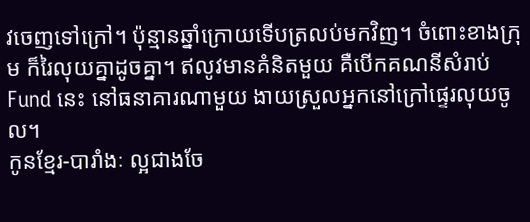វចេញទៅក្រៅ។ ប៉ុន្មានឆ្នាំក្រោយទើបត្រលប់មកវិញ។ ចំពោះខាងក្រុម ក៏រៃលុយគ្នាដូចគ្នា។ ឥលូវមានគំនិតមួយ គឺបើកគណនីសំរាប់Fund នេះ នៅធនាគារណាមួយ ងាយស្រួលអ្នកនៅក្រៅផ្ទេរលុយចូល។
កូនខ្មែរ-បារាំងៈ ល្អជាងចែ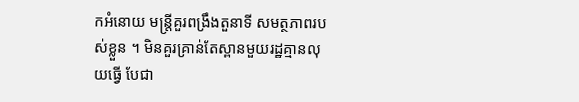កអំនោយ មន្ត្រីគួរពង្រឹងតួនាទី សមត្ថភាពរបស់ខ្លួន ។ មិនគួរគ្រាន់តែស្ពានមួយរដ្ឋគ្មានលុយធ្វើ បែជា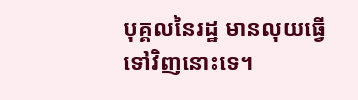បុគ្គលនៃរដ្ឋ មានលុយធ្វើទៅវិញនោះទេ។